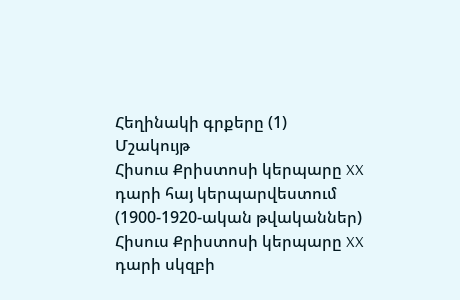Հեղինակի գրքերը (1)
Մշակույթ
Հիսուս Քրիստոսի կերպարը XX դարի հայ կերպարվեստում (1900-1920-ական թվականներ)
Հիսուս Քրիստոսի կերպարը XX դարի սկզբի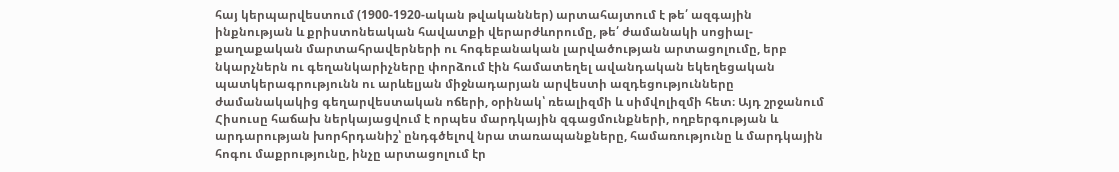հայ կերպարվեստում (1900-1920-ական թվականներ) արտահայտում է թե՛ ազգային ինքնության և քրիստոնեական հավատքի վերարժևորումը, թե՛ ժամանակի սոցիալ-քաղաքական մարտահրավերների ու հոգեբանական լարվածության արտացոլումը, երբ նկարչներն ու գեղանկարիչները փորձում էին համատեղել ավանդական եկեղեցական պատկերագրությունն ու արևելյան միջնադարյան արվեստի ազդեցությունները ժամանակակից գեղարվեստական ոճերի, օրինակ՝ ռեալիզմի և սիմվոլիզմի հետ։ Այդ շրջանում Հիսուսը հաճախ ներկայացվում է որպես մարդկային զգացմունքների, ողբերգության և արդարության խորհրդանիշ՝ ընդգծելով նրա տառապանքները, համառությունը և մարդկային հոգու մաքրությունը, ինչը արտացոլում էր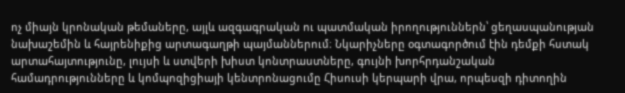ոչ միայն կրոնական թեմաները, այլև ազգագրական ու պատմական իրողություններն՝ ցեղասպանության նախաշեմին և հայրենիքից արտագաղթի պայմաններում։ Նկարիչները օգտագործում էին դեմքի հստակ արտահայտությունը, լույսի և ստվերի խիստ կոնտրաստները, գույնի խորհրդանշական համադրությունները և կոմպոզիցիայի կենտրոնացումը Հիսուսի կերպարի վրա, որպեսզի դիտողին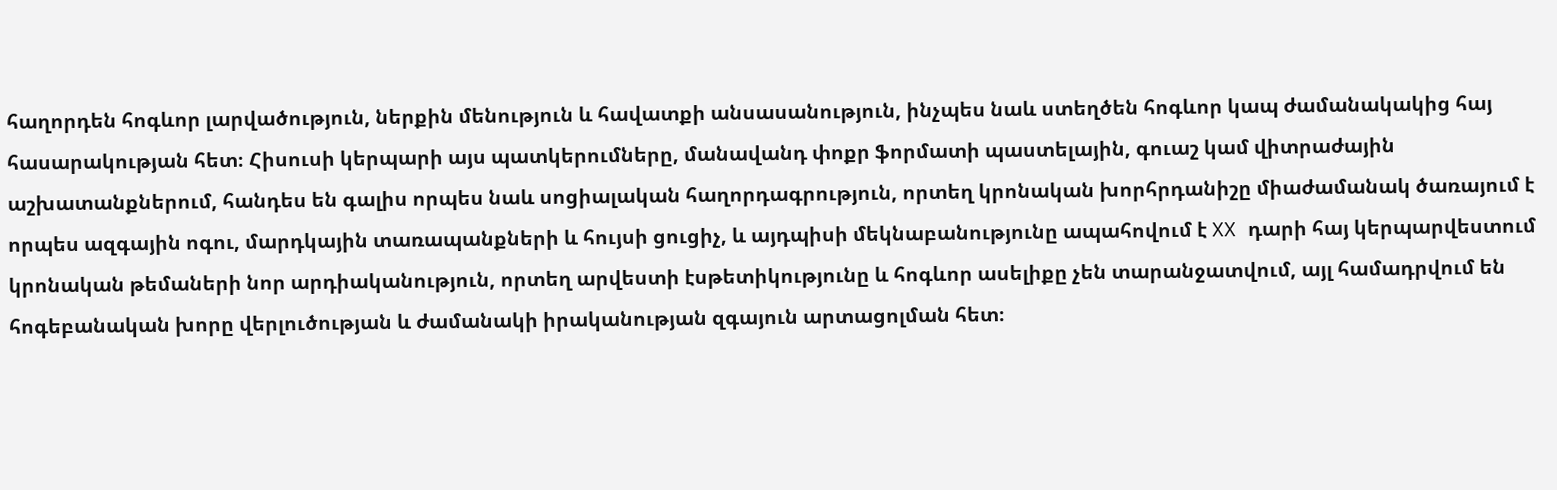հաղորդեն հոգևոր լարվածություն, ներքին մենություն և հավատքի անսասանություն, ինչպես նաև ստեղծեն հոգևոր կապ ժամանակակից հայ հասարակության հետ։ Հիսուսի կերպարի այս պատկերումները, մանավանդ փոքր ֆորմատի պաստելային, գուաշ կամ վիտրաժային աշխատանքներում, հանդես են գալիս որպես նաև սոցիալական հաղորդագրություն, որտեղ կրոնական խորհրդանիշը միաժամանակ ծառայում է որպես ազգային ոգու, մարդկային տառապանքների և հույսի ցուցիչ, և այդպիսի մեկնաբանությունը ապահովում է XX դարի հայ կերպարվեստում կրոնական թեմաների նոր արդիականություն, որտեղ արվեստի էսթետիկությունը և հոգևոր ասելիքը չեն տարանջատվում, այլ համադրվում են հոգեբանական խորը վերլուծության և ժամանակի իրականության զգայուն արտացոլման հետ։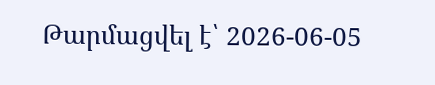Թարմացվել է՝ 2026-06-05